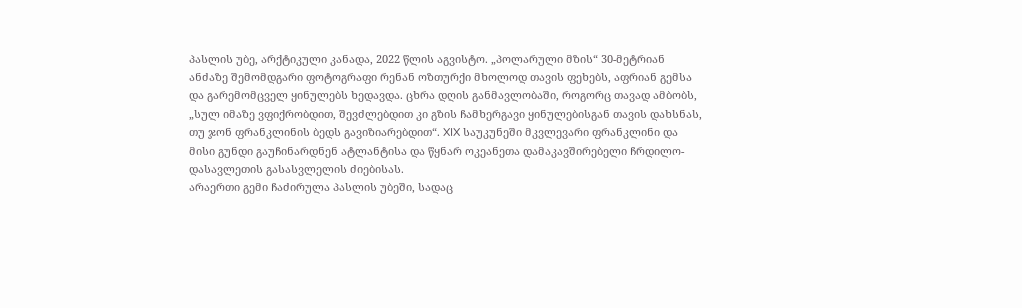პასლის უბე, არქტიკული კანადა, 2022 წლის აგვისტო. „პოლარული მზის“ 30-მეტრიან ანძაზე შემომდგარი ფოტოგრაფი რენან ოზთურქი მხოლოდ თავის ფეხებს, აფრიან გემსა და გარემომცველ ყინულებს ხედავდა. ცხრა დღის განმავლობაში, როგორც თავად ამბობს, „სულ იმაზე ვფიქრობდით, შევძლებდით კი გზის ჩამხერგავი ყინულებისგან თავის დახსნას, თუ ჯონ ფრანკლინის ბედს გავიზიარებდით“. XIX საუკუნეში მკვლევარი ფრანკლინი და მისი გუნდი გაუჩინარდნენ ატლანტისა და წყნარ ოკეანეთა დამაკავშირებელი ჩრდილო-დასავლეთის გასასვლელის ძიებისას.
არაერთი გემი ჩაძირულა პასლის უბეში, სადაც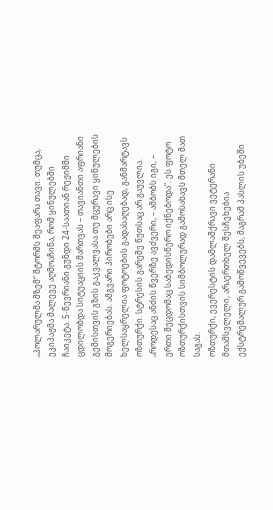„პოლარულმა მზემ“ შტორმს შეაფარა თავი. თუმცა, ეკიპაჟმა მალევე აღმოაჩინა, რომ ყინულებში ჩაიკეტა. 5-წევრიანი გუნდი 24-საათიან რეჟიმში ცდილობდა სიტუაციის მართვას – თავიანთი აფრიანი გემისთვის გზის გაკვალვასა თუ მცურავი ყინულების მოგერიებას. ამგვარი პირობები არც ისე ხელსაყრელია ფოტოების გადასაღებად, განმარტავს ოზთურქი. სტრესის გარეშე წუთსაც არ გაუვლია. „როდესაც ანძის წვერზე ავძვერი, – ამბობს იგი, – ერთი შეცდომაც საბედისწერო იქნებოდა“. ეს ფოტო ოზთურქისთვის სიმბოლურად გამოსახავს მთელ მათ საგას.
ოზთურქი, ევერესტის დამლაშქრავი ვეტერანი მთამსვლელი, არაერთხელ შესჩეხებია ექსტრემალურ გამოწვევებს, მაგრამ პასლის უბეში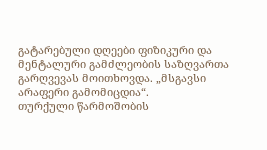გატარებული დღეები ფიზიკური და მენტალური გამძლეობის საზღვართა გარღვევას მოითხოვდა. „მსგავსი არაფერი გამომიცდია“.
თურქული წარმოშობის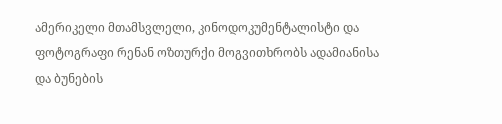ამერიკელი მთამსვლელი, კინოდოკუმენტალისტი და ფოტოგრაფი რენან ოზთურქი მოგვითხრობს ადამიანისა და ბუნების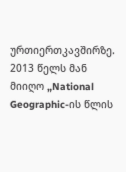ურთიერთკავშირზე. 2013 წელს მან მიიღო „National Geographic-ის წლის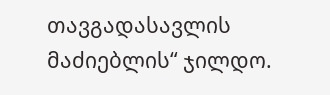თავგადასავლის მაძიებლის“ ჯილდო.